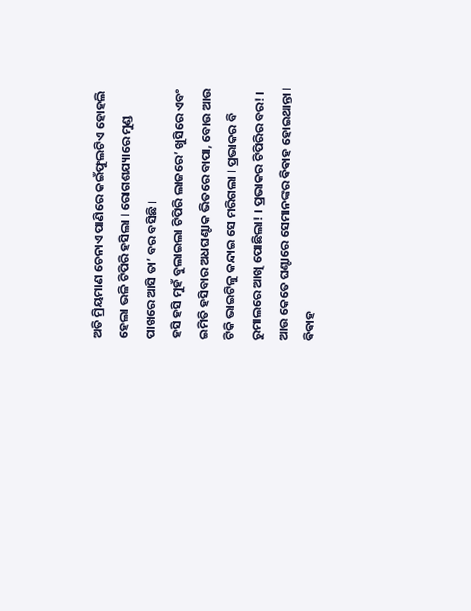ଅତି ମ୍ରିୟମାଣ ଚେନାଏ ପାଣିରେ କଇଁଫୁଲଟିଏ ହୋହଲି ହେଲା ଭଳି ଟିପିରି ହସିଲା I ରୋଗଶଯ୍ୟାରେ ମୁଣ୍ଡ ପାଖରେ ଆସି ତା’ ବର ବସିଛି I
ହସି ହସି ମୁହଁ ବୁଲାଇଲା ଟିପିରି ଲାଜରେ’ ଖୁସିରେ ଏବଂ ଇମିତି ହସିବାର ଅଧଘଣ୍ଟାକ ଭିତରେ ବାପା, ବୋଉ ଆଉ ଟିକି ଭାଇଟିଳୁ କନ୍ଦାଇ ସେ ମରିଗଲା I ପ୍ରଭାକର ବି ରୁମାଲରେ ଆଖି ପୋଛିଲା! । ପ୍ରଭାକର ଟିପିରିର ବର! । ଆଉ କେତେ ଘଣ୍ଟାରେ ସେମାନଙ୍କର ଵିଵାହ ହୋଇଥାନ୍ତା I
ଵିଵାହ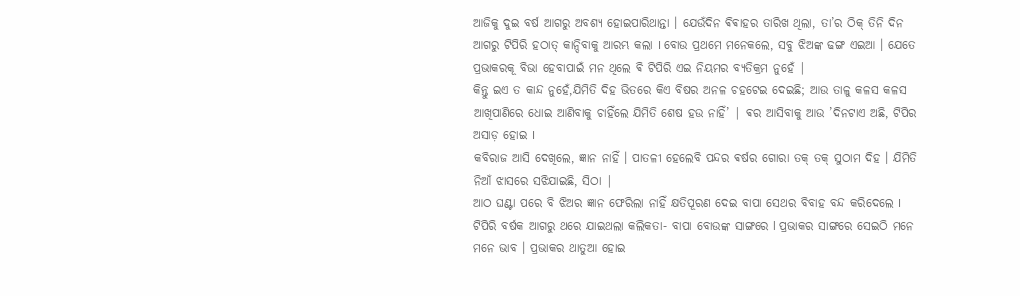ଆଜିକୁ ଦୁଇ ବର୍ଷ ଆଗରୁ ଅବଶ୍ୟ ହୋଇପାରିଥାନ୍ତା । ଯେଉଁଦିନ ଵିଵାହର ତାରିଖ ଥିଲା, ତା’ର ଠିକ୍ ତିନି ଦିନ ଆଗରୁ ଟିପିରି ହଠାତ୍ କାନ୍ଦିବାକୁ ଆରମ୍ଭ କଲା I ବୋଉ ପ୍ରଥମେ ମନେକଲେ, ସବୁ ଝିଅଙ୍କ ଢଙ୍ଗ ଏଇଆ । ଯେତେ ପ୍ରଭାକରକୂ ବିଭା ହେବାପାଇଁ ମନ ଥିଲେ ଵି ଟିପିରି ଏଇ ନିୟମର ବ୍ଯତିକ୍ରମ ନୁହେଁ |
କିନ୍ତୁ ଇଏ ତ କାନ୍ଦ ନୁହେଁ,ଯିମିତି ଦିହ ଭିତରେ କିଏ ବିଷର ଅନଳ ଚହଟେଇ ଦେଇଛି; ଆଉ ତାଳୁ କଳସ କଳସ ଆଖିପାଣିରେ ଧୋଇ ଆଣିବାକୁ ଚାହିଁଲେ ଯିମିତି ଶେଷ ହଉ ନାହିଁ’ | ଵର ଆସିବାକୁ ଆଉ ’ଦିନଟାଏ ଅଛି, ଟିପିର ଅସାଡ଼ ହୋଇ I
କବିରାଜ ଆସି ଦେଖିଲେ, ଜ୍ଞାନ ନାହିଁ । ପାତଳୀ ହେଲେବି ପନ୍ଦର ଵର୍ଷର ଗୋରା ତକ୍ ତକ୍ ସୁଠାମ ଦିହ । ଯିମିତି ନିଆଁ ଝାସରେ ସଝିଯାଇଛି, ସିଠା |
ଆଠ ଘଣ୍ଟା ପରେ ବି ଝିଅର ଜ୍ଞାନ ଫେରିଲା ନାହିଁ କ୍ଷତିପୂରଣ ଦେଇ ବାପା ସେଥର ବିବାହ ବନ୍ଦ କରିଦେଲେ I
ଟିପିରି ବର୍ଷକ ଆଗରୁ ଥରେ ଯାଇଥଲା କଲିକତା- ବାପା ବୋଉଙ୍କ ସାଙ୍ଗରେ l ପ୍ରଭାକର ସାଙ୍ଗରେ ସେଇଠି ମନେ ମନେ ଭାବ । ପ୍ରଭାକର ଥାତୁଆ ହୋଇ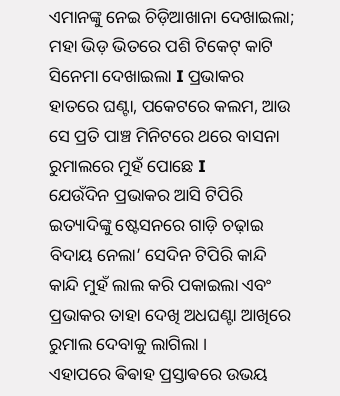ଏମାନଙ୍କୁ ନେଇ ଚିଡ଼ିଆଖାନା ଦେଖାଇଲା; ମହା ଭିଡ଼ ଭିତରେ ପଶି ଟିକେଟ୍ କାଟି ସିନେମା ଦେଖାଇଲା I ପ୍ରଭାକର ହାତରେ ଘଣ୍ଟା, ପକେଟରେ କଲମ, ଆଉ ସେ ପ୍ରତି ପାଞ୍ଚ ମିନିଟରେ ଥରେ ବାସନା ରୁମାଲରେ ମୁହଁ ପୋଛେ I
ଯେଉଁଦିନ ପ୍ରଭାକର ଆସି ଟିପିରି ଇତ୍ୟାଦିଙ୍କୁ ଷ୍ଟେସନରେ ଗାଡ଼ି ଚଢ଼ାଇ ବିଦାୟ ନେଲା’ ସେଦିନ ଟିପିରି କାନ୍ଦି କାନ୍ଦି ମୁହଁ ଲାଲ କରି ପକାଇଲା ଏବଂ ପ୍ରଭାକର ତାହା ଦେଖି ଅଧଘଣ୍ଟା ଆଖିରେ ରୁମାଲ ଦେବାକୁ ଲାଗିଲା ।
ଏହାପରେ ଵିଵାହ ପ୍ରସ୍ତାଵରେ ଉଭୟ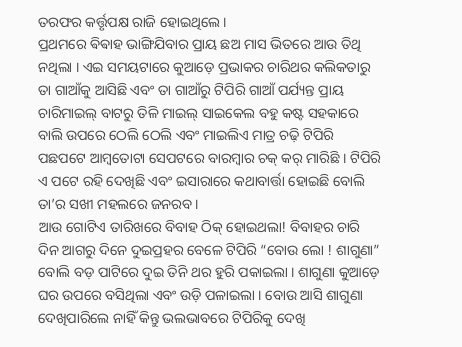ତରଫର କର୍ତ୍ତୃପକ୍ଷ ରାଜି ହୋଇଥିଲେ ।
ପ୍ରଥମରେ ଵିଵାହ ଭାଙ୍ଗିଯିବାର ପ୍ରାୟ ଛଅ ମାସ ଭିତରେ ଆଉ ତିଥି ନଥିଲା । ଏଇ ସମୟଟାରେ କୁଆଡ଼େ ପ୍ରଭାକର ଚାରିଥର କଲିକତାରୁ ତା ଗାଆଁକୁ ଆସିଛି ଏବଂ ତା ଗାଆଁରୁ ଟିପିରି ଗାଆଁ ପର୍ଯ୍ୟନ୍ତ ପ୍ରାୟ ଚାରିମାଇଲ୍ ବାଟରୁ ତିଳି ମାଇଲ୍ ସାଇକେଲ ବହୁ କଷ୍ଟ ସହକାରେ ବାଲି ଉପରେ ଠେଲି ଠେଲି ଏବଂ ମାଇଲିଏ ମାତ୍ର ଚଢ଼ି ଟିପିରି
ପଛପଟେ ଆମ୍ଵତୋଟା ସେପଟରେ ବାରମ୍ବାର ଚକ୍ କର୍ ମାରିଛି । ଟିପିରି ଏ ପଟେ ରହି ଦେଖିଛି ଏବଂ ଇସାରାରେ କଥାବାର୍ତ୍ତା ହୋଇଛି ବୋଲି ତା’ର ସଖୀ ମହଲରେ ଜନରବ ।
ଆଉ ଗୋଟିଏ ତାରିଖରେ ବିବାହ ଠିକ୍ ହୋଇଥଲା! ବିବାହର ଚାରି ଦିନ ଆଗରୁ ଦିନେ ଦୁଇପ୍ରହର ବେଳେ ଟିପିରି “ବୋଉ ଲୋ ! ଶାଗୁଣା” ବୋଲି ବଡ଼ ପାଟିରେ ଦୁଇ ତିନି ଥର ହୁରି ପକାଇଲା । ଶାଗୁଣା କୁଆଡ଼େ ଘର ଉପରେ ବସିଥିଲା ଏବଂ ଉଡ଼ି ପଳାଇଲା । ବୋଉ ଆସି ଶାଗୁଣା ଦେଖିପାରିଲେ ନାହିଁ କିନ୍ତୁ ଭଲଭାବରେ ଟିପିରିକୁ ଦେଖି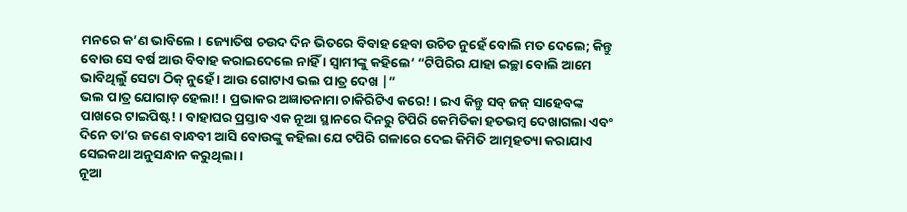ମନରେ କ’ଣ ଭାବିଲେ । ଜ୍ୟୋତିଷ ଚଉଦ ଦିନ ଭିତରେ ବିବାହ ହେବା ଉଚିତ ନୁହେଁ ବୋଲି ମତ ଦେଲେ; କିନ୍ତୁ ବୋଉ ସେ ବର୍ଷ ଆଉ ବିବାହ କରାଇଦେଲେ ନାହିଁ । ସ୍ୱାମୀଙ୍କୁ କହିଲେ’ “ଟିପିରିର ଯାହା ଇଚ୍ଛା ବୋଲି ଆମେ ଭାବିଥିଲୁଁ ସେଟା ଠିକ୍ ନୁହେଁ । ଆଉ ଗୋଟାଏ ଭଲ ପାତ୍ର ଦେଖ |”
ଭଲ ପାତ୍ର ଯୋଗାଡ଼ ହେଲା! । ପ୍ରଭାକର ଅଜ୍ଞାତନାମା ଚାକିରିଟିଏ କରେ! । ଇଏ କିନ୍ତୁ ସବ୍ ଜଜ୍ ସାହେବଙ୍କ ପାଖରେ ଟାଇପିଷ୍ଟ! । ବାହାଘର ପ୍ରସ୍ତାବ ଏକ ନୂଆ ସ୍ଥାନରେ ଦିନରୁ ଟିପିରି କେମିତିକା ହତଭମ୍ଵ ଦେଖାଗଲା ଏବଂ ଦିନେ ତା’ର ଜଣେ ବାନ୍ଧବୀ ଆସି ବୋଉଙ୍କୁ କହିଲା ଯେ ଟପିରି ଗଳାରେ ଦେଇ କିମିତି ଆତ୍ମହତ୍ୟା କରାଯାଏ ସେଇକଥା ଅନୁସନ୍ଧାନ କରୁଥିଲା ।
ନୂଆ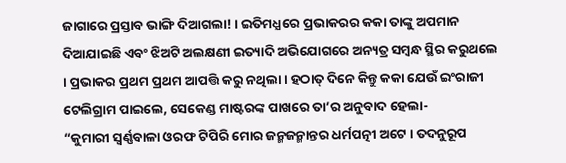ଜାଗାରେ ପ୍ରସ୍ତାବ ଭାଙ୍ଗି ଦିଆଗଲା! । ଇତିମଧ୍ଯରେ ପ୍ରଭାକରର କକା ତାଙ୍କୁ ଅପମାନ ଦିଆଯାଇଛି ଏବଂ ଝିଅଟି ଅଲକ୍ଷଣୀ ଇତ୍ୟାଦି ଅଭିଯୋଗରେ ଅନ୍ୟତ୍ର ସମ୍ବନ୍ଧ ସ୍ଥିର କରୁଥଲେ । ପ୍ରଭାକର ପ୍ରଥମ ପ୍ରଥମ ଆପତ୍ତି କରୁ ନଥିଲା । ହଠାତ୍ ଦିନେ କିନ୍ତୁ କକା ଯେଉଁ ଇଂରାଜୀ ଟେଲିଗ୍ରାମ ପାଇଲେ, ସେକେଣ୍ଡ ମାଷ୍ଟରଙ୍କ ପାଖରେ ତା’ର ଅନୁବାଦ ହେଲା-
“କୁମାରୀ ସ୍ଵର୍ଣ୍ଣବାଳା ଓରଫ ଟିପିରି ମୋର ଜନ୍ମଜନ୍ମାନ୍ତର ଧର୍ମପତ୍ନୀ ଅଟେ । ତଦନୁରୂପ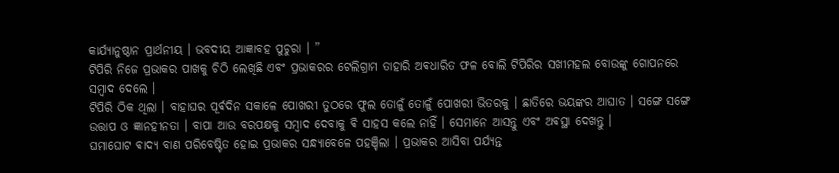କାର୍ଯ୍ଯାନୁଷ୍ଠାନ ପ୍ରାର୍ଥନୀୟ । ଭବଦୀୟ ଆଜ୍ଞାବହ ପୁଚୁରା । ”
ଟିପିରି ନିଜେ ପ୍ରଭାକର ପାଖକୁ ଚିଠି ଲେଖିଛି ଏବଂ ପ୍ରଭାକରର ଟେଲିଗ୍ରାମ ତାହାରି ଅଵଧାରିତ ଫଳ ବୋଲି ଟିପିରିର ସଖୀମହଲ ବୋଉଙ୍କୁ ଗୋପନରେ
ସମ୍ଵାଦ ଦେଲେ ।
ଟିପିରି ଠିକ ଥିଲା । ବାହାଘର ପୂର୍ଵଦିନ ସକାଳେ ପୋଖରୀ ତୁଠରେ ଫୁଲ ତୋଳୁଁ ତୋଳୁଁ ପୋଖରୀ ଭିତରକୁ । ଛାତିରେ ଭୟଙ୍କର ଆଘାତ । ସଙ୍ଗେ ସଙ୍ଗେ ଉତ୍ତାପ ଓ ଜ୍ଞାନହୀନତା । ବାପା ଆଉ ବରପକ୍ଷକୁ ସମ୍ଵାଦ ଦେବାକୁ ଵି ସାହସ କଲେ ନାହିଁ । ସେମାନେ ଆସନ୍ତୁ ଏବଂ ଅଵସ୍ଥା ଦେଖନ୍ତୁ ।
ଘମାଘୋଟ ଵାଦ୍ୟ ବାଣ ପରିବେଷ୍ଟିତ ହୋଇ ପ୍ରଭାକର ସନ୍ଧ୍ୟାବେଳେ ପହଞ୍ଚିଲା । ପ୍ରଭାକର ଆସିବା ପର୍ଯ୍ୟନ୍ତ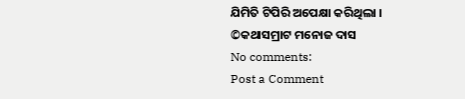ଯିମିତି ଟିପିରି ଅପେକ୍ଷା କରିଥିଲା ।
©କଥାସମ୍ରାଟ ମନୋଜ ଦାସ
No comments:
Post a Comment